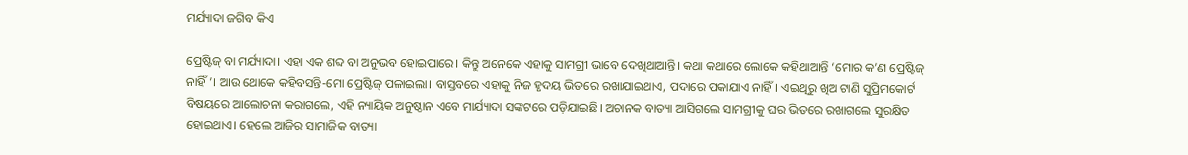ମର୍ଯ୍ୟାଦା ଜଗିବ କିଏ

ପ୍ରେଷ୍ଟିଜ୍‌ ବା ମର୍ଯ୍ୟାଦା। ଏହା ଏକ ଶବ୍ଦ ବା ଅନୁଭବ ହୋଇପାରେ। କିନ୍ତୁ ଅନେକେ ଏହାକୁ ସାମଗ୍ରୀ ଭାବେ ଦେଖିଥାଆନ୍ତି। କଥା କଥାରେ ଲୋକେ କହିଥାଆନ୍ତି ‘ମୋର କ’ଣ ପ୍ରେଷ୍ଟିଜ୍‌ ନାହିଁ’। ଆଉ ଥୋକେ କହିବସନ୍ତି-ମୋ ପ୍ରେଷ୍ଟିଜ୍‌ ପଳାଇଲା। ବାସ୍ତବରେ ଏହାକୁ ନିଜ ହୃଦୟ ଭିତରେ ରଖାଯାଇଥାଏ, ପଦାରେ ପକାଯାଏ ନାହିଁ। ଏଇଥିରୁ ଖିଅ ଟାଣି ସୁପ୍ରିମକୋର୍ଟ ବିଷୟରେ ଆଲୋଚନା କରାଗଲେ, ଏହି ନ୍ୟାୟିକ ଅନୁଷ୍ଠାନ ଏବେ ମାର୍ଯ୍ୟାଦା ସଙ୍କଟରେ ପଡ଼ିଯାଇଛି। ଅଚାନକ ବାତ୍ୟା ଆସିଗଲେ ସାମଗ୍ରୀକୁ ଘର ଭିତରେ ରଖାଗଲେ ସୁରକ୍ଷିତ ହୋଇଥାଏ। ହେଲେ ଆଜିର ସାମାଜିକ ବାତ୍ୟା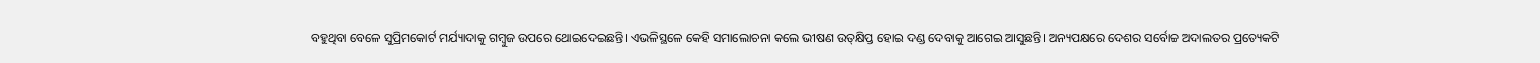ବହୁଥିବା ବେଳେ ସୁପ୍ରିମକୋର୍ଟ ମର୍ଯ୍ୟାଦାକୁ ଗମ୍ବୁଜ ଉପରେ ଥୋଇଦେଇଛନ୍ତି। ଏଭଳିସ୍ଥଳେ କେହି ସମାଲୋଚନା କଲେ ଭୀଷଣ ଉତ୍‌କ୍ଷିପ୍ତ ହୋଇ ଦଣ୍ଡ ଦେବାକୁ ଆଗେଇ ଆସୁଛନ୍ତି। ଅନ୍ୟପକ୍ଷରେ ଦେଶର ସର୍ବୋଚ୍ଚ ଅଦାଲତର ପ୍ରତ୍ୟେକଟି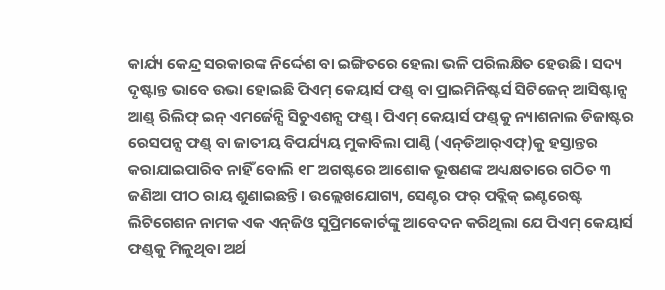କାର୍ଯ୍ୟ କେନ୍ଦ୍ର ସରକାରଙ୍କ ନିର୍ଦ୍ଦେଶ ବା ଇଙ୍ଗିତରେ ହେଲା ଭଳି ପରିଲକ୍ଷିତ ହେଉଛି। ସଦ୍ୟ ଦୃଷ୍ଟାନ୍ତ ଭାବେ ଉଭା ହୋଇଛି ପିଏମ୍‌ କେୟାର୍ସ ଫଣ୍ଡ୍‌ ବା ପ୍ରାଇମିନିଷ୍ଟର୍ସ ସିଟିଜେନ୍‌ ଆସିଷ୍ଟାନ୍ସ ଆଣ୍ଡ୍‌ ରିଲିଫ୍‌ ଇନ୍‌ ଏମର୍ଜେନ୍ସି ସିଚୁଏଶନ୍ସ ଫଣ୍ଡ୍‌। ପିଏମ୍‌ କେୟାର୍ସ ଫଣ୍ଡ୍‌କୁ ନ୍ୟାଶନାଲ ଡିଜାଷ୍ଟର ରେସପନ୍ସ ଫଣ୍ଡ୍‌ ବା ଜାତୀୟ ବିପର୍ଯ୍ୟୟ ମୁକାବିଲା ପାଣ୍ଠି (ଏନ୍‌ଡିଆର୍‌ଏଫ୍‌)କୁ ହସ୍ତାନ୍ତର କରାଯାଇପାରିବ ନାହିଁ ବୋଲି ୧୮ ଅଗଷ୍ଟରେ ଆଶୋକ ଭୂଷଣଙ୍କ ଅଧ୍ୟକ୍ଷତାରେ ଗଠିତ ୩ ଜଣିଆ ପୀଠ ରାୟ ଶୁଣାଇଛନ୍ତି। ଉଲ୍ଲେଖଯୋଗ୍ୟ, ସେଣ୍ଟର ଫର୍‌ ପବ୍ଲିକ୍‌ ଇଣ୍ଟରେଷ୍ଟ ଲିଟିଗେଶନ ନାମକ ଏକ ଏନ୍‌ଜିଓ ସୁପ୍ରିମକୋର୍ଟଙ୍କୁ ଆବେଦନ କରିଥିଲା ଯେ ପିଏମ୍‌ କେୟାର୍ସ ଫଣ୍ଡ୍‌କୁ ମିଳୁଥିବା ଅର୍ଥ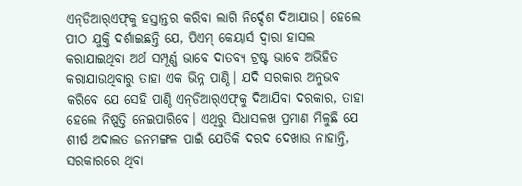ଏନ୍‌ଡିଆର୍‌ଏଫ୍‌କୁ ହସ୍ତାନ୍ତର କରିବା ଲାଗି ନିର୍ଦ୍ଦେଶ ଦିଆଯାଉ। ହେଲେ ପୀଠ ଯୁକ୍ତି ଦର୍ଶାଇଛନ୍ତି ଯେ, ପିଏମ୍‌ କେୟାର୍ସ ଦ୍ୱାରା ହାସଲ କରାଯାଇଥିବା ଅର୍ଥ ସମ୍ପୂର୍ଣ୍ଣ ଭାବେ ଦାତବ୍ୟ ଟ୍ରଷ୍ଟ ଭାବେ ଅଭିହିତ କରାଯାଉଥିବାରୁ ତାହା ଏକ ଭିନ୍ନ ପାଣ୍ଠି। ଯଦି ସରକାର ଅନୁଭବ କରିବେ ଯେ ସେହି ପାଣ୍ଠି ଏନ୍‌ଡିଆର୍‌ଏଫ୍‌କୁ ଦିଆଯିବା ଦରକାର, ତାହା ହେଲେ ନିଷ୍ପତ୍ତି ନେଇପାରିବେ। ଏଥିରୁ ସିଧାସଳଖ ପ୍ରମାଣ ମିଳୁଛି ଯେ ଶୀର୍ଷ ଅଦାଲତ ଜନମଙ୍ଗଳ ପାଇଁ ଯେତିକି ଦରଦ ଦେଖାଉ ନାହାନ୍ତି, ସରକାରରେ ଥିବା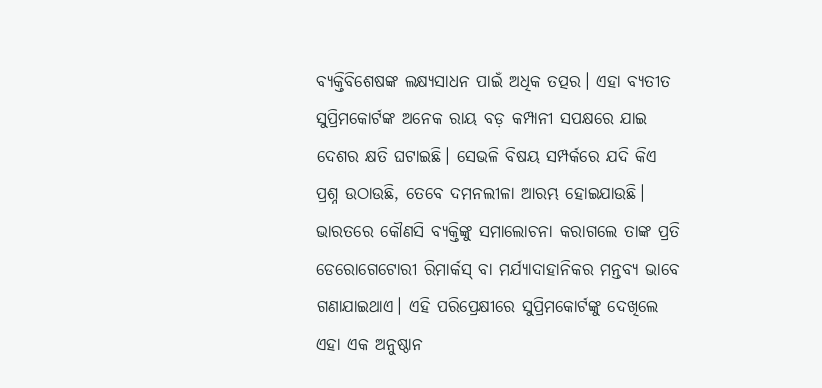ବ୍ୟକ୍ତିବିଶେଷଙ୍କ ଲକ୍ଷ୍ୟସାଧନ ପାଇଁ ଅଧିକ ତତ୍ପର। ଏହା ବ୍ୟତୀତ ସୁପ୍ରିମକୋର୍ଟଙ୍କ ଅନେକ ରାୟ ବଡ଼ କମ୍ପାନୀ ସପକ୍ଷରେ ଯାଇ ଦେଶର କ୍ଷତି ଘଟାଇଛି। ସେଭଳି ବିଷୟ ସମ୍ପର୍କରେ ଯଦି କିଏ ପ୍ରଶ୍ନ ଉଠାଉଛି, ତେବେ ଦମନଲୀଳା ଆରମ୍ଭ ହୋଇଯାଉଛି।
ଭାରତରେ କୌଣସି ବ୍ୟକ୍ତିଙ୍କୁ ସମାଲୋଚନା କରାଗଲେ ତାଙ୍କ ପ୍ରତି ଡେରୋଗେଟୋରୀ ରିମାର୍କସ୍‌ ବା ମର୍ଯ୍ୟାଦାହାନିକର ମନ୍ତବ୍ୟ ଭାବେ ଗଣାଯାଇଥାଏ। ଏହି ପରିପ୍ରେକ୍ଷୀରେ ସୁପ୍ରିମକୋର୍ଟଙ୍କୁ ଦେଖିଲେ ଏହା ଏକ ଅନୁଷ୍ଠାନ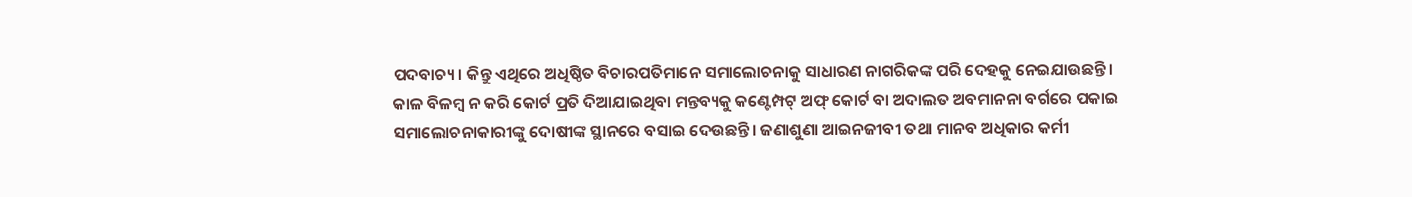ପଦବାଚ୍ୟ। କିନ୍ତୁ ଏଥିରେ ଅଧିଷ୍ଠିତ ବିଚାରପତିମାନେ ସମାଲୋଚନାକୁ ସାଧାରଣ ନାଗରିକଙ୍କ ପରି ଦେହକୁ ନେଇଯାଉଛନ୍ତି। କାଳ ବିଳମ୍ବ ନ କରି କୋର୍ଟ ପ୍ରତି ଦିଆଯାଇଥିବା ମନ୍ତବ୍ୟକୁ କଣ୍ଟେମ୍ପଟ୍‌ ଅଫ୍‌ କୋର୍ଟ ବା ଅଦାଲତ ଅବମାନନା ବର୍ଗରେ ପକାଇ ସମାଲୋଚନାକାରୀଙ୍କୁ ଦୋଷୀଙ୍କ ସ୍ଥାନରେ ବସାଇ ଦେଉଛନ୍ତି। ଜଣାଶୁଣା ଆଇନଜୀବୀ ତଥା ମାନବ ଅଧିକାର କର୍ମୀ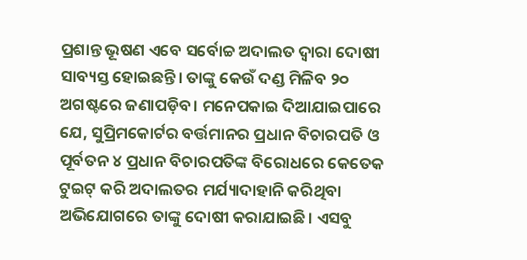ପ୍ରଶାନ୍ତ ଭୂଷଣ ଏବେ ସର୍ବୋଚ୍ଚ ଅଦାଲତ ଦ୍ୱାରା ଦୋଷୀ ସାବ୍ୟସ୍ତ ହୋଇଛନ୍ତି। ତାଙ୍କୁ କେଉଁ ଦଣ୍ଡ ମିଳିବ ୨୦ ଅଗଷ୍ଟରେ ଜଣାପଡ଼ିବ। ମନେପକାଇ ଦିଆଯାଇପାରେ ଯେ, ସୁପ୍ରିମକୋର୍ଟର ବର୍ତ୍ତମାନର ପ୍ରଧାନ ବିଚାରପତି ଓ ପୂର୍ବତନ ୪ ପ୍ରଧାନ ବିଚାରପତିଙ୍କ ବିରୋଧରେ କେତେକ ଟୁଇଟ୍‌ କରି ଅଦାଲତର ମର୍ଯ୍ୟାଦାହାନି କରିଥିବା ଅଭିଯୋଗରେ ତାଙ୍କୁ ଦୋଷୀ କରାଯାଇଛି। ଏସବୁ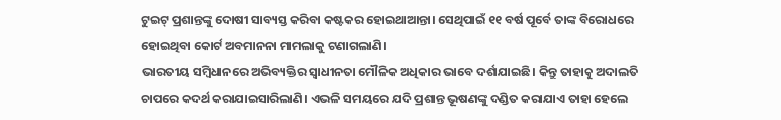ଟୁଇଟ୍‌ ପ୍ରଶାନ୍ତଙ୍କୁ ଦୋଷୀ ସାବ୍ୟସ୍ତ କରିବା କଷ୍ଟକର ହୋଇଥାଆନ୍ତା। ସେଥିପାଇଁ ୧୧ ବର୍ଷ ପୂର୍ବେ ତାଙ୍କ ବିରୋଧରେ ହୋଇଥିବା କୋର୍ଟ ଅବମାନନା ମାମଲାକୁ ଟଣାଗଲାଣି।
ଭାରତୀୟ ସମ୍ବିଧାନରେ ଅଭିବ୍ୟକ୍ତିର ସ୍ବାଧୀନତା ମୌଳିକ ଅଧିକାର ଭାବେ ଦର୍ଶାଯାଇଛି। କିନ୍ତୁ ତାହାକୁ ଅଦାଲତି ଚାପରେ କଦର୍ଥ କରାଯାଇସାରିଲାଣି। ଏଭଳି ସମୟରେ ଯଦି ପ୍ରଶାନ୍ତ ଭୂଷଣଙ୍କୁ ଦଣ୍ଡିତ କରାଯାଏ ତାହା ହେଲେ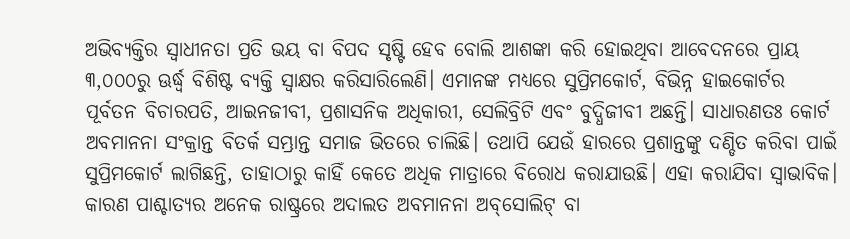ଅଭିବ୍ୟକ୍ତିର ସ୍ବାଧୀନତା ପ୍ରତି ଭୟ ବା ବିପଦ ସୃଷ୍ଟି ହେବ ବୋଲି ଆଶଙ୍କା କରି ହୋଇଥିବା ଆବେଦନରେ ପ୍ରାୟ ୩,୦୦୦ରୁ ଊର୍ଦ୍ଧ୍ୱ ବିଶିଷ୍ଟ ବ୍ୟକ୍ତି ସ୍ବାକ୍ଷର କରିସାରିଲେଣି। ଏମାନଙ୍କ ମଧ୍ୟରେ ସୁପ୍ରିମକୋର୍ଟ, ବିଭିନ୍ନ ହାଇକୋର୍ଟର ପୂର୍ବତନ ବିଚାରପତି, ଆଇନଜୀବୀ, ପ୍ରଶାସନିକ ଅଧିକାରୀ, ସେଲିବ୍ରିଟି ଏବଂ ବୁଦ୍ଧିଜୀବୀ ଅଛନ୍ତି। ସାଧାରଣତଃ କୋର୍ଟ ଅବମାନନା ସଂକ୍ରାନ୍ତ ବିତର୍କ ସମ୍ଭ୍ରାନ୍ତ ସମାଜ ଭିତରେ ଚାଲିଛି। ତଥାପି ଯେଉଁ ହାରରେ ପ୍ରଶାନ୍ତଙ୍କୁ ଦଣ୍ଡିତ କରିବା ପାଇଁ ସୁପ୍ରିମକୋର୍ଟ ଲାଗିଛନ୍ତି, ତାହାଠାରୁ କାହିଁ କେତେ ଅଧିକ ମାତ୍ରାରେ ବିରୋଧ କରାଯାଉଛି। ଏହା କରାଯିବା ସ୍ବାଭାବିକ। କାରଣ ପାଶ୍ଚାତ୍ୟର ଅନେକ ରାଷ୍ଟ୍ରରେ ଅଦାଲତ ଅବମାନନା ଅବ୍‌ସୋଲିଟ୍‌ ବା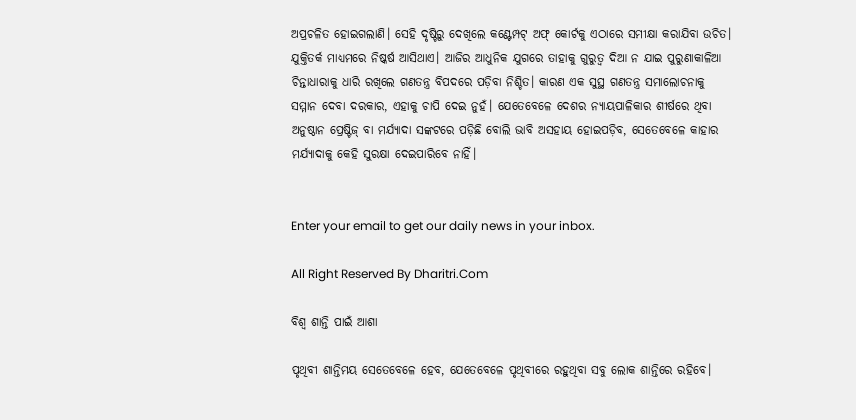ଅପ୍ରଚଳିତ ହୋଇଗଲାଣି। ସେହି ଦୃଷ୍ଟିରୁ ଦେଖିଲେ କଣ୍ଟେମ୍ପଟ୍‌ ଅଫ୍‌ କୋର୍ଟକୁ ଏଠାରେ ସମୀକ୍ଷା କରାଯିବା ଉଚିତ। ଯୁକ୍ତିତର୍କ ମାଧ୍ୟମରେ ନିଷ୍କର୍ଷ ଆସିଥାଏ। ଆଜିର ଆଧୁନିକ ଯୁଗରେ ତାହାକୁ ଗୁରୁତ୍ୱ ଦିଆ ନ ଯାଇ ପୁରୁଣାକାଳିଆ ଚିନ୍ତାଧାରାକୁ ଧାରି ରଖିଲେ ଗଣତନ୍ତ୍ର ବିପଦରେ ପଡ଼ିବା ନିଶ୍ଚିତ। କାରଣ ଏକ ସୁସ୍ଥ ଗଣତନ୍ତ୍ର ସମାଲୋଚନାକୁ ସମ୍ମାନ ଦେବା ଦରକାର, ଏହାକୁ ଚାପି ଦେଇ ନୁହଁ। ଯେତେବେଳେ ଦେଶର ନ୍ୟାୟପାଳିକାର ଶୀର୍ଷରେ ଥିବା ଅନୁଷ୍ଠାନ ପ୍ରେଷ୍ଟିଜ୍‌ ବା ମର୍ଯ୍ୟାଦା ସଙ୍କଟରେ ପଡ଼ିଛି ବୋଲି ଭାବି ଅସହାୟ ହୋଇପଡ଼ିବ, ସେତେବେଳେ କାହାର ମର୍ଯ୍ୟାଦାକୁ କେହି ସୁରକ୍ଷା ଦେଇପାରିବେ ନାହିଁ।


Enter your email to get our daily news in your inbox.

All Right Reserved By Dharitri.Com

ବିଶ୍ୱ ଶାନ୍ତି ପାଇଁ ଆଶା

ପୃଥିବୀ ଶାନ୍ତିମୟ ସେତେବେଳେ ହେବ, ଯେତେବେଳେ ପୃଥିବୀରେ ରହୁଥିବା ସବୁ ଲୋକ ଶାନ୍ତିରେ ରହିବେ।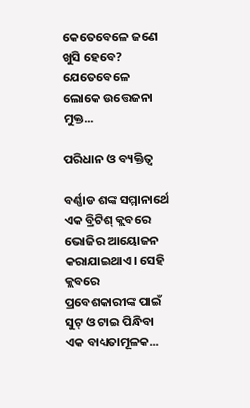କେତେବେଳେ ଜଣେ ଖୁସି ହେବେ? ଯେତେବେଳେ ଲୋକେ ଉତ୍ତେଜନା ମୁକ୍ତ...

ପରିଧାନ ଓ ବ୍ୟକ୍ତିତ୍ୱ

ବର୍ଣ୍ଣାଡ ଶଙ୍କ ସମ୍ମାନାର୍ଥେ ଏକ ବ୍ରିଟିଶ୍‌ କ୍ଲବରେ ଭୋଜିର ଆୟୋଜନ କରାଯାଇଥାଏ। ସେହି କ୍ଲବରେ ପ୍ରବେଶକାରୀଙ୍କ ପାଇଁ ସୁଟ୍‌ ଓ ଟାଇ ପିନ୍ଧିବା ଏକ ବାଧ୍ୟତାମୂଳକ...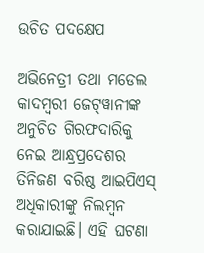ଉଚିତ ପଦକ୍ଷେପ

ଅଭିନେତ୍ରୀ ତଥା ମଡେଲ କାଦମ୍ବରୀ ଜେଟ୍‌ୱାନୀଙ୍କ ଅନୁଚିତ ଗିରଫଦାରିକୁ ନେଇ ଆନ୍ଧ୍ରପ୍ରଦେଶର ତିନିଜଣ ବରିଷ୍ଠ ଆଇପିଏସ୍‌ ଅଧିକାରୀଙ୍କୁ ନିଲମ୍ବନ କରାଯାଇଛି। ଏହି ଘଟଣା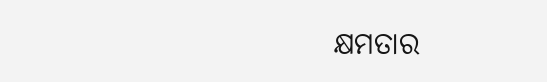କ୍ଷମତାର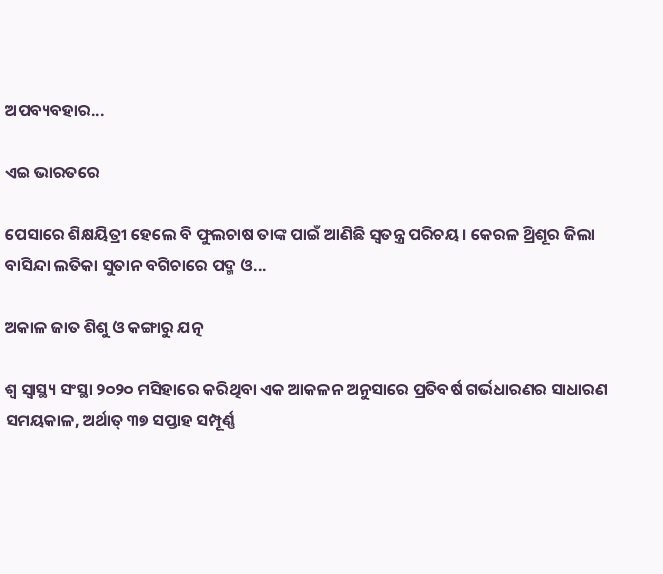ଅପବ୍ୟବହାର...

ଏଇ ଭାରତରେ

ପେସାରେ ଶିକ୍ଷୟିତ୍ରୀ ହେଲେ ବି ଫୁଲଚାଷ ତାଙ୍କ ପାଇଁ ଆଣିଛି ସ୍ବତନ୍ତ୍ର ପରିଚୟ। କେରଳ ଥ୍ରିଶୂର ଜିଲା ବାସିନ୍ଦା ଲତିକା ସୁତାନ ବଗିଚାରେ ପଦ୍ମ ଓ...

ଅକାଳ ଜାତ ଶିଶୁ ଓ କଙ୍ଗାରୁ ଯତ୍ନ

ଶ୍ୱ ସ୍ବାସ୍ଥ୍ୟ ସଂସ୍ଥା ୨୦୨୦ ମସିହାରେ କରିଥିବା ଏକ ଆକଳନ ଅନୁସାରେ ପ୍ରତିବର୍ଷ ଗର୍ଭଧାରଣର ସାଧାରଣ ସମୟକାଳ, ଅର୍ଥାତ୍‌ ୩୭ ସପ୍ତାହ ସମ୍ପୂର୍ଣ୍ଣ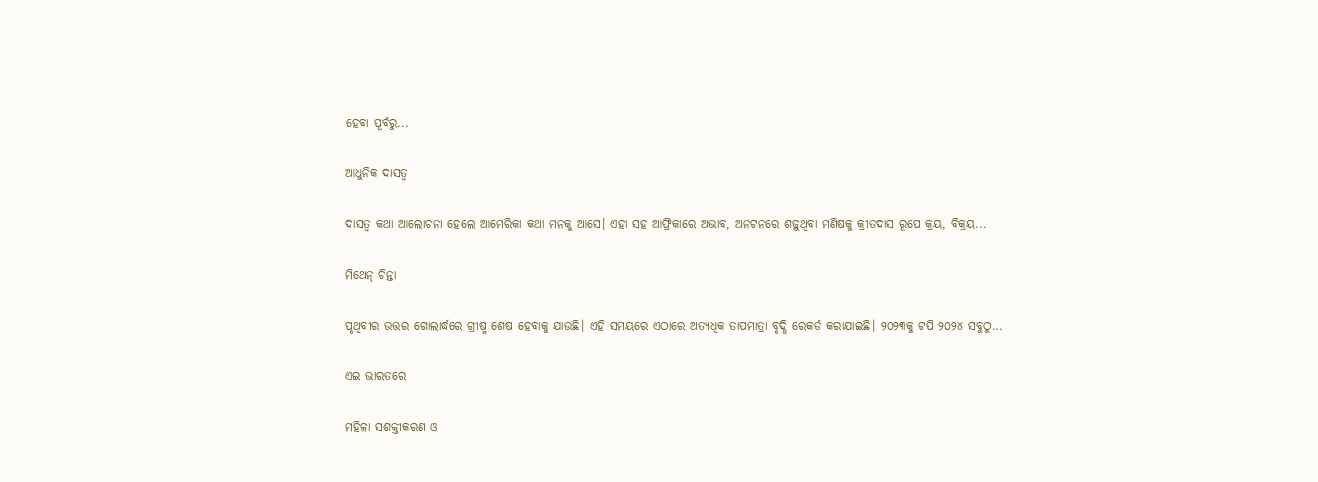ହେବା ପୂର୍ବରୁ...

ଆଧୁନିକ ଦାସତ୍ୱ

ଦାସତ୍ୱ କଥା ଆଲୋଚନା ହେଲେ ଆମେରିକା କଥା ମନକୁ ଆସେ। ଏହା ସହ ଆଫ୍ରିକାରେ ଅଭାବ, ଅନଟନରେ ଶଢ଼ୁଥିବା ମଣିଷକୁ କ୍ରୀତଦାସ ରୂପେ କ୍ରୟ, ବିକ୍ରୟ...

ମିଥେନ୍‌ ଚିନ୍ତା

ପୃଥିବୀର ଉତ୍ତର ଗୋଲାର୍ଦ୍ଧରେ ଗ୍ରୀଷ୍ମ ଶେଷ ହେବାକୁ ଯାଉଛି। ଏହି ସମୟରେ ଏଠାରେ ଅତ୍ୟଧିକ ତାପମାତ୍ରା ବୃଦ୍ଧି ରେକର୍ଡ କରାଯାଇଛି। ୨୦୨୩କୁ ଟପି ୨୦୨୪ ସବୁଠୁ...

ଏଇ ଭାରତରେ

ମହିଳା ସଶକ୍ତୀକରଣ ଓ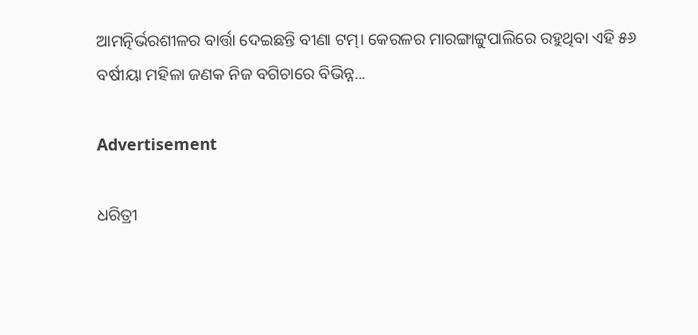ଆମତ୍ନିର୍ଭରଶୀଳର ବାର୍ତ୍ତା ଦେଇଛନ୍ତି ବୀଣା ଟମ୍‌। କେରଳର ମାରଙ୍ଗାଟ୍ଟୁପାଲିରେ ରହୁଥିବା ଏହି ୫୬ ବର୍ଷୀୟା ମହିଳା ଜଣକ ନିଜ ବଗିଚାରେ ବିଭିନ୍ନ...

Advertisement

ଧରିତ୍ରୀ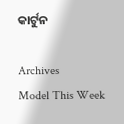କାର୍ଟୁନ

Archives
Model This Week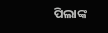ପିଲାଙ୍କ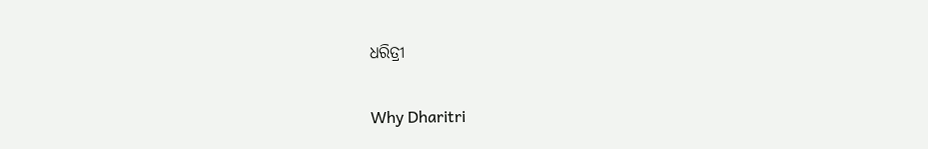ଧରିତ୍ରୀ

Why Dharitri